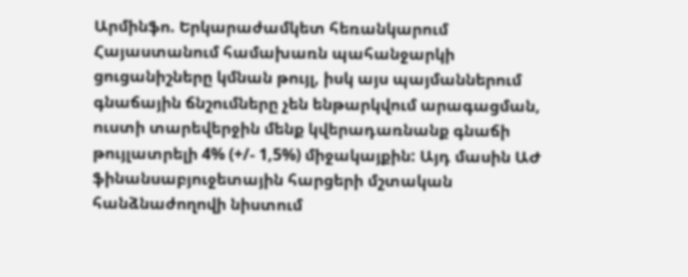Արմինֆո. Երկարաժամկետ հեռանկարում Հայաստանում համախառն պահանջարկի ցուցանիշները կմնան թույլ, իսկ այս պայմաններում գնաճային ճնշումները չեն ենթարկվում արագացման, ուստի տարեվերջին մենք կվերադառնանք գնաճի թույլատրելի 4% (+/- 1,5%) միջակայքին: Այդ մասին ԱԺ ֆինանսաբյուջետային հարցերի մշտական հանձնաժողովի նիստում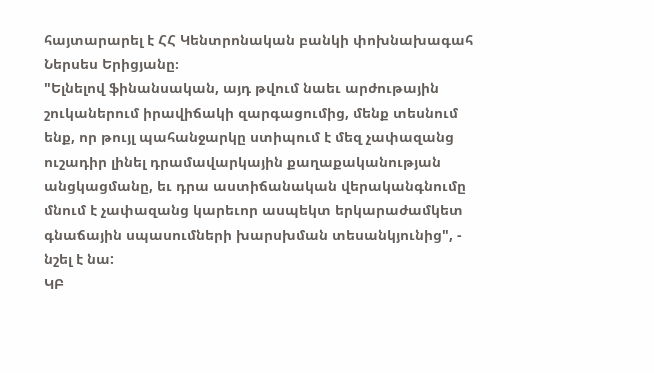հայտարարել է ՀՀ Կենտրոնական բանկի փոխնախագահ Ներսես Երիցյանը։
"Ելնելով ֆինանսական, այդ թվում նաեւ արժութային շուկաներում իրավիճակի զարգացումից, մենք տեսնում ենք, որ թույլ պահանջարկը ստիպում է մեզ չափազանց ուշադիր լինել դրամավարկային քաղաքականության անցկացմանը, եւ դրա աստիճանական վերականգնումը մնում է չափազանց կարեւոր ասպեկտ երկարաժամկետ գնաճային սպասումների խարսխման տեսանկյունից", - նշել է նա:
ԿԲ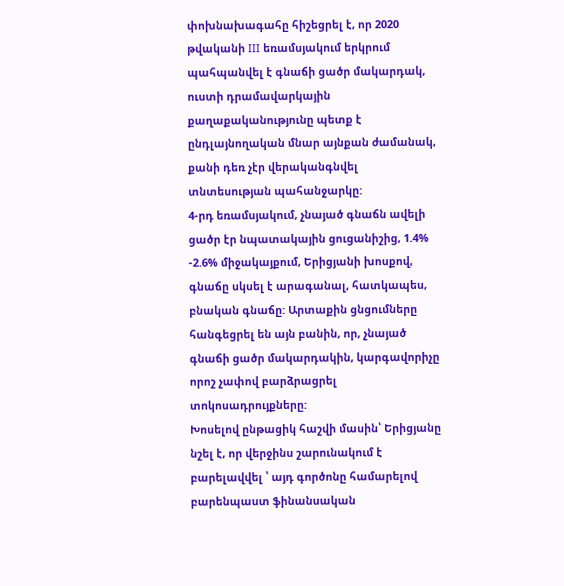փոխնախագահը հիշեցրել է, որ 2020 թվականի III եռամսյակում երկրում պահպանվել է գնաճի ցածր մակարդակ, ուստի դրամավարկային քաղաքականությունը պետք է ընդլայնողական մնար այնքան ժամանակ, քանի դեռ չէր վերականգնվել տնտեսության պահանջարկը:
4-րդ եռամսյակում, չնայած գնաճն ավելի ցածր էր նպատակային ցուցանիշից, 1.4% -2.6% միջակայքում, Երիցյանի խոսքով, գնաճը սկսել է արագանալ, հատկապես, բնական գնաճը: Արտաքին ցնցումները հանգեցրել են այն բանին, որ, չնայած գնաճի ցածր մակարդակին, կարգավորիչը որոշ չափով բարձրացրել տոկոսադրույքները:
Խոսելով ընթացիկ հաշվի մասին՝ Երիցյանը նշել է, որ վերջինս շարունակում է բարելավվել ՝ այդ գործոնը համարելով բարենպաստ ֆինանսական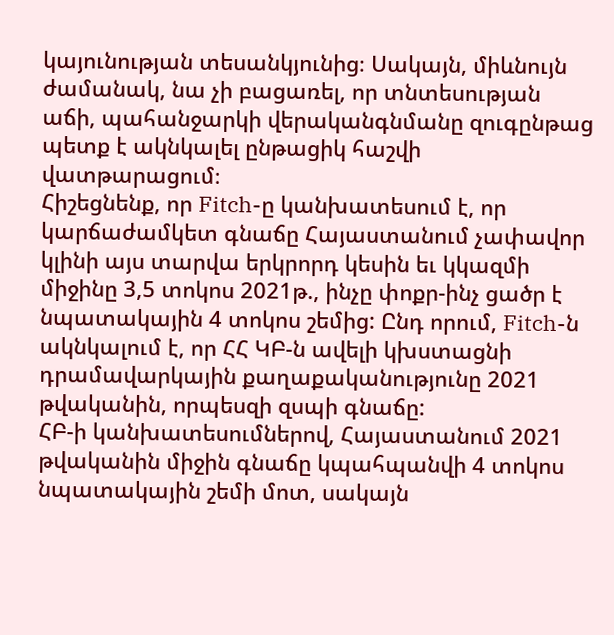կայունության տեսանկյունից։ Սակայն, միևնույն ժամանակ, նա չի բացառել, որ տնտեսության աճի, պահանջարկի վերականգնմանը զուգընթաց պետք է ակնկալել ընթացիկ հաշվի վատթարացում։
Հիշեցնենք, որ Fitch-ը կանխատեսում է, որ կարճաժամկետ գնաճը Հայաստանում չափավոր կլինի այս տարվա երկրորդ կեսին եւ կկազմի միջինը 3,5 տոկոս 2021թ., ինչը փոքր-ինչ ցածր է նպատակային 4 տոկոս շեմից: Ընդ որում, Fitch-ն ակնկալում է, որ ՀՀ ԿԲ-ն ավելի կխստացնի դրամավարկային քաղաքականությունը 2021 թվականին, որպեսզի զսպի գնաճը:
ՀԲ-ի կանխատեսումներով, Հայաստանում 2021 թվականին միջին գնաճը կպահպանվի 4 տոկոս նպատակային շեմի մոտ, սակայն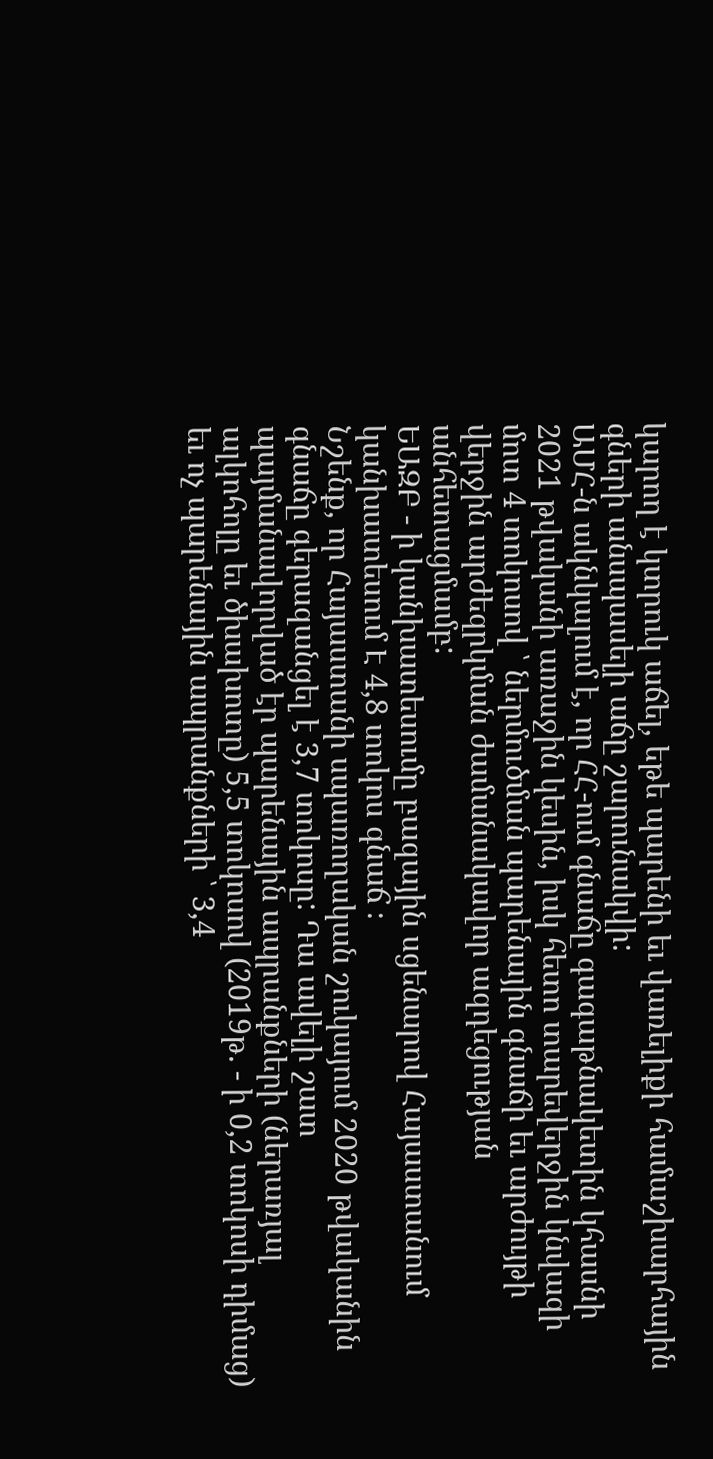կարող է կտրուկ աճել, եթե պարենի եւ վառելիքի համաշխարհային գների անսպասելի աճը շարունակվի:
ԱՄՀ-ն ակնկալում է, որ ՀՀ-ում գնաճը գագաթնակետին կհասնի 2021 թվականի առաջին կեսին, իսկ հետո տարեվերջին կնվազի մոտ 4 տոկոսով ՝ ներմուծման պարենային գնաճի եւ արժույթի վերջին արժեզրկման ժամանակավոր ազդեցության անհետացմամբ:
ԵԱԶԲ - ի կանխատեսումը բազային սցենարով Հայաստանում կանխատեսում Է 4,8 տոկոս գնաճ ։
Նշենք, որ Հայաստանի սպառողական շուկայում 2020 թվականին գնաճը գերազանցել է 3,7 տոկոսը: Դա ավելի շատ պայմանավորված էր պարենային ապրանքների (ներառյալ ալկոհոլը եւ ծխախոտը) 5,5 տոկոսով (2019թ. - ի 0,2 տոկոսի դիմաց) եւ ոչ պարենային ապրանքների ՝ 3,4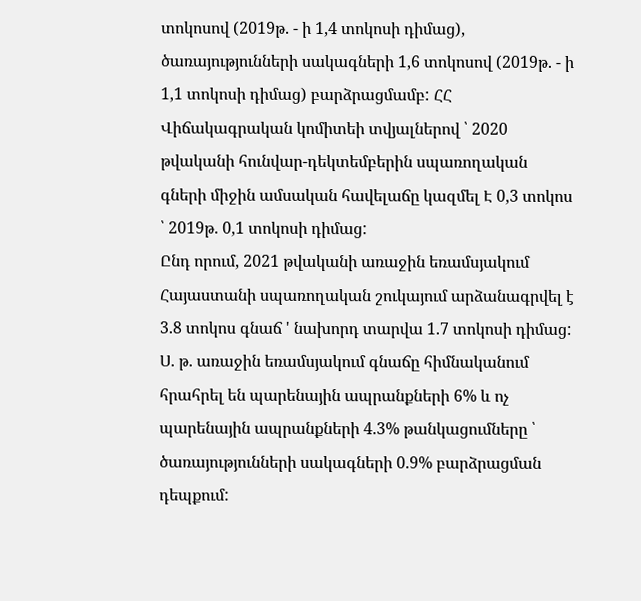տոկոսով (2019թ. - ի 1,4 տոկոսի դիմաց), ծառայությունների սակագների 1,6 տոկոսով (2019թ. - ի 1,1 տոկոսի դիմաց) բարձրացմամբ: ՀՀ Վիճակագրական կոմիտեի տվյալներով ՝ 2020 թվականի հունվար-դեկտեմբերին սպառողական գների միջին ամսական հավելաճը կազմել Է 0,3 տոկոս ՝ 2019թ. 0,1 տոկոսի դիմաց:
Ընդ որում, 2021 թվականի առաջին եռամսյակում Հայաստանի սպառողական շուկայում արձանագրվել է 3.8 տոկոս գնաճ ' նախորդ տարվա 1.7 տոկոսի դիմաց: Ս. թ. առաջին եռամսյակում գնաճը հիմնականում հրահրել են պարենային ապրանքների 6% և ոչ պարենային ապրանքների 4.3% թանկացումները ՝ ծառայությունների սակագների 0.9% բարձրացման դեպքում: